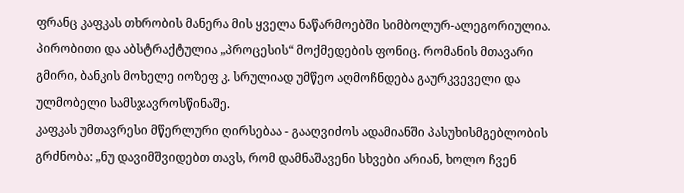ფრანც კაფკას თხრობის მანერა მის ყველა ნაწარმოებში სიმბოლურ-ალეგორიულია. პირობითი და აბსტრაქტულია „პროცესის“ მოქმედების ფონიც. რომანის მთავარი გმირი, ბანკის მოხელე იოზეფ კ. სრულიად უმწეო აღმოჩნდება გაურკვეველი და ულმობელი სამსჯავროსწინაშე.
კაფკას უმთავრესი მწერლური ღირსებაა - გააღვიძოს ადამიანში პასუხისმგებლობის გრძნობა: „ნუ დავიმშვიდებთ თავს, რომ დამნაშავენი სხვები არიან, ხოლო ჩვენ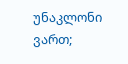უნაკლონი ვართ;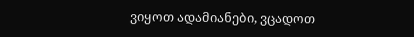ვიყოთ ადამიანები, ვცადოთ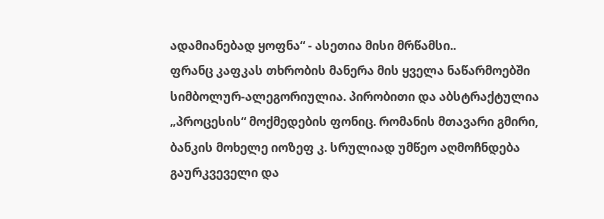ადამიანებად ყოფნა“ - ასეთია მისი მრწამსი..
ფრანც კაფკას თხრობის მანერა მის ყველა ნაწარმოებში სიმბოლურ-ალეგორიულია. პირობითი და აბსტრაქტულია „პროცესის“ მოქმედების ფონიც. რომანის მთავარი გმირი, ბანკის მოხელე იოზეფ კ. სრულიად უმწეო აღმოჩნდება გაურკვეველი და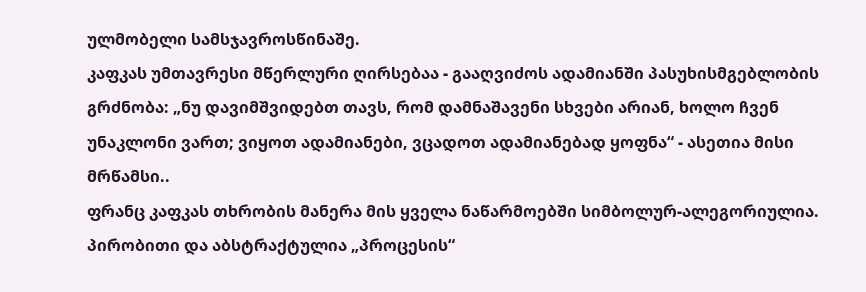ულმობელი სამსჯავროსწინაშე.
კაფკას უმთავრესი მწერლური ღირსებაა - გააღვიძოს ადამიანში პასუხისმგებლობის გრძნობა: „ნუ დავიმშვიდებთ თავს, რომ დამნაშავენი სხვები არიან, ხოლო ჩვენ უნაკლონი ვართ; ვიყოთ ადამიანები, ვცადოთ ადამიანებად ყოფნა“ - ასეთია მისი მრწამსი..
ფრანც კაფკას თხრობის მანერა მის ყველა ნაწარმოებში სიმბოლურ-ალეგორიულია. პირობითი და აბსტრაქტულია „პროცესის“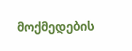მოქმედების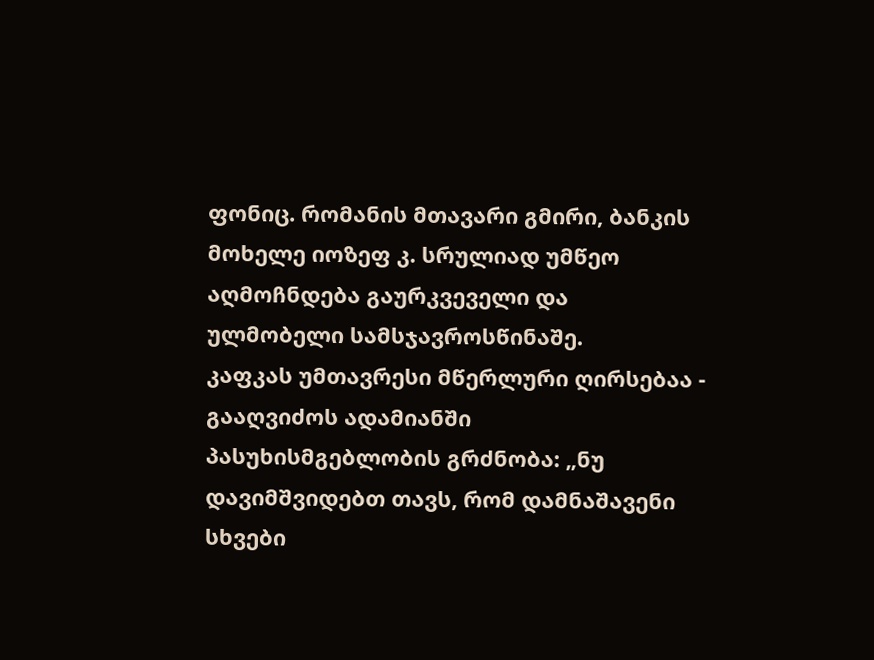ფონიც. რომანის მთავარი გმირი, ბანკის მოხელე იოზეფ კ. სრულიად უმწეო აღმოჩნდება გაურკვეველი და ულმობელი სამსჯავროსწინაშე.
კაფკას უმთავრესი მწერლური ღირსებაა - გააღვიძოს ადამიანში პასუხისმგებლობის გრძნობა: „ნუ დავიმშვიდებთ თავს, რომ დამნაშავენი სხვები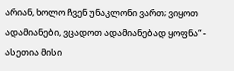არიან, ხოლო ჩვენ უნაკლონი ვართ; ვიყოთ ადამიანები, ვცადოთ ადამიანებად ყოფნა“ - ასეთია მისი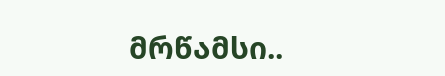მრწამსი..